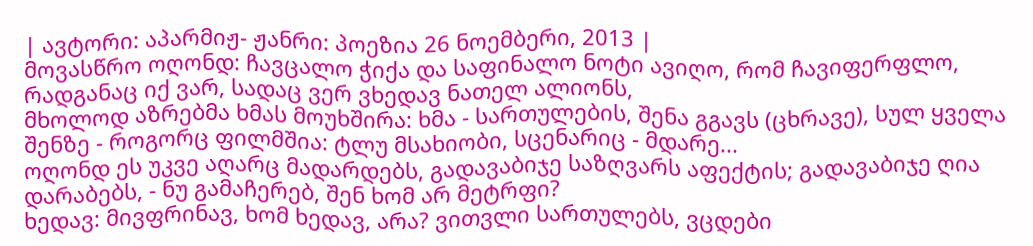| ავტორი: აპარმიჟ- ჟანრი: პოეზია 26 ნოემბერი, 2013 |
მოვასწრო ოღონდ: ჩავცალო ჭიქა და საფინალო ნოტი ავიღო, რომ ჩავიფერფლო, რადგანაც იქ ვარ, სადაც ვერ ვხედავ ნათელ ალიონს,
მხოლოდ აზრებმა ხმას მოუხშირა: ხმა - სართულების, შენა გგავს (ცხრავე), სულ ყველა შენზე - როგორც ფილმშია: ტლუ მსახიობი, სცენარიც - მდარე...
ოღონდ ეს უკვე აღარც მადარდებს, გადავაბიჯე საზღვარს აფექტის; გადავაბიჯე ღია დარაბებს, - ნუ გამაჩერებ, შენ ხომ არ მეტრფი?
ხედავ: მივფრინავ, ხომ ხედავ, არა? ვითვლი სართულებს, ვცდები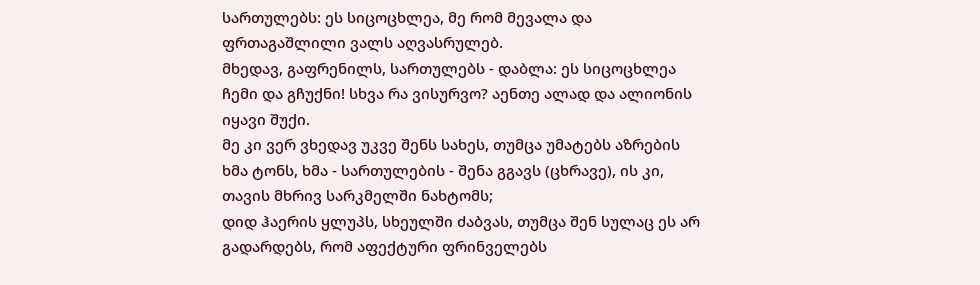სართულებს: ეს სიცოცხლეა, მე რომ მევალა და ფრთაგაშლილი ვალს აღვასრულებ.
მხედავ, გაფრენილს, სართულებს - დაბლა: ეს სიცოცხლეა ჩემი და გჩუქნი! სხვა რა ვისურვო? აენთე ალად და ალიონის იყავი შუქი.
მე კი ვერ ვხედავ უკვე შენს სახეს, თუმცა უმატებს აზრების ხმა ტონს, ხმა - სართულების - შენა გგავს (ცხრავე), ის კი, თავის მხრივ სარკმელში ნახტომს;
დიდ ჰაერის ყლუპს, სხეულში ძაბვას, თუმცა შენ სულაც ეს არ გადარდებს, რომ აფექტური ფრინველებს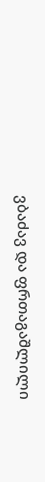ვბაძავ და ფრთაგაშლილი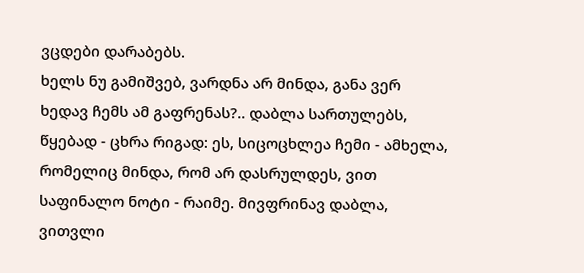ვცდები დარაბებს.
ხელს ნუ გამიშვებ, ვარდნა არ მინდა, განა ვერ ხედავ ჩემს ამ გაფრენას?.. დაბლა სართულებს, წყებად - ცხრა რიგად: ეს, სიცოცხლეა ჩემი - ამხელა,
რომელიც მინდა, რომ არ დასრულდეს, ვით საფინალო ნოტი - რაიმე. მივფრინავ დაბლა, ვითვლი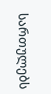სართულებს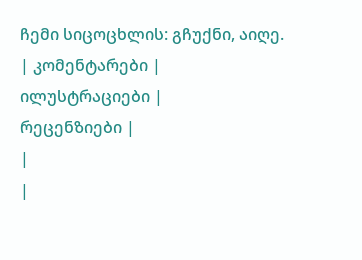ჩემი სიცოცხლის: გჩუქნი, აიღე.
| კომენტარები |
ილუსტრაციები |
რეცენზიები |
|
|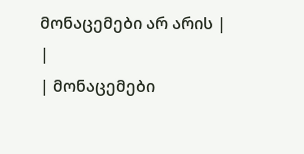მონაცემები არ არის |
|
| მონაცემები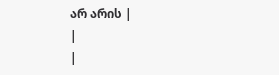არ არის |
|
|